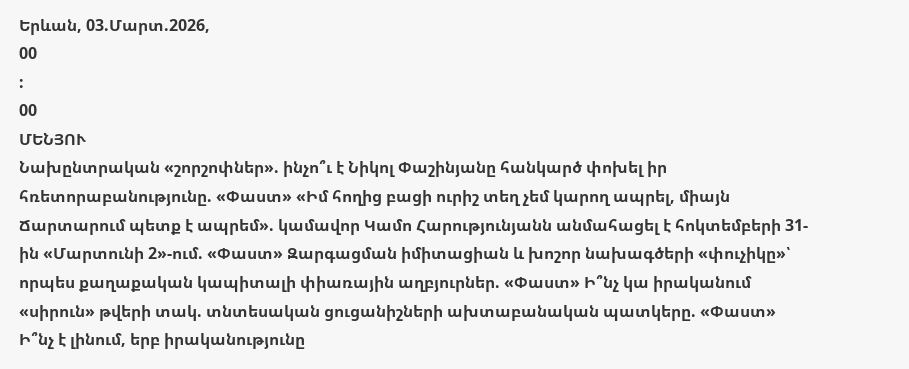Երևան, 03.Մարտ.2026,
00
:
00
ՄԵՆՅՈՒ
Նախընտրական «շորշոփներ». ինչո՞ւ է Նիկոլ Փաշինյանը հանկարծ փոխել իր հռետորաբանությունը. «Փաստ» «Իմ հողից բացի ուրիշ տեղ չեմ կարող ապրել, միայն Ճարտարում պետք է ապրեմ». կամավոր Կամո Հարությունյանն անմահացել է հոկտեմբերի 31-ին «Մարտունի 2»-ում. «Փաստ» Զարգացման իմիտացիան և խոշոր նախագծերի «փուչիկը»՝ որպես քաղաքական կապիտալի փիառային աղբյուրներ. «Փաստ» Ի՞նչ կա իրականում «սիրուն» թվերի տակ. տնտեսական ցուցանիշների ախտաբանական պատկերը. «Փաստ» Ի՞նչ է լինում, երբ իրականությունը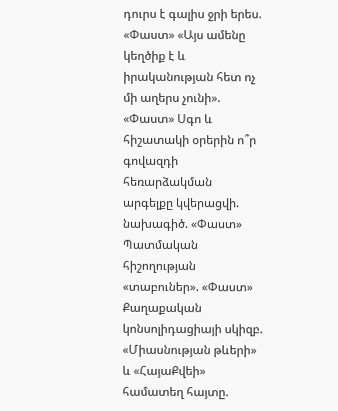դուրս է գալիս ջրի երես. «Փաստ» «Այս ամենը կեղծիք է և իրականության հետ ոչ մի աղերս չունի». «Փաստ» Սգո և հիշատակի օրերին ո՞ր գովազդի հեռարձակման արգելքը կվերացվի. նախագիծ. «Փաստ» Պատմական հիշողության «տաբուներ». «Փաստ» Քաղաքական կոնսոլիդացիայի սկիզբ. «Միասնության թևերի» և «ՀայաՔվեի» համատեղ հայտը.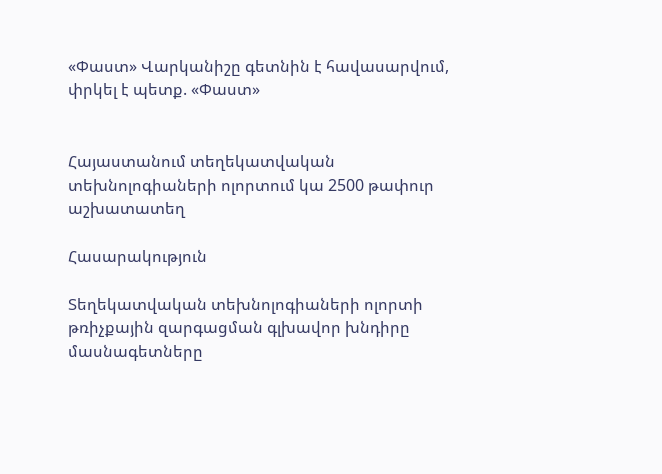«Փաստ» Վարկանիշը գետնին է հավասարվում, փրկել է պետք. «Փաստ»


Հայաստանում տեղեկատվական տեխնոլոգիաների ոլորտում կա 2500 թափուր աշխատատեղ

Հասարակություն

Տեղեկատվական տեխնոլոգիաների ոլորտի թռիչքային զարգացման գլխավոր խնդիրը մասնագետները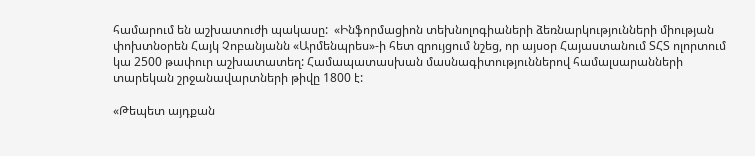համարում են աշխատուժի պակասը:  «Ինֆորմացիոն տեխնոլոգիաների ձեռնարկությունների միության փոխտնօրեն Հայկ Չոբանյանն «Արմենպրես»-ի հետ զրույցում նշեց, որ այսօր Հայաստանում ՏՀՏ ոլորտում կա 2500 թափուր աշխատատեղ: Համապատասխան մասնագիտություններով համալսարանների տարեկան շրջանավարտների թիվը 1800 է:

«Թեպետ այդքան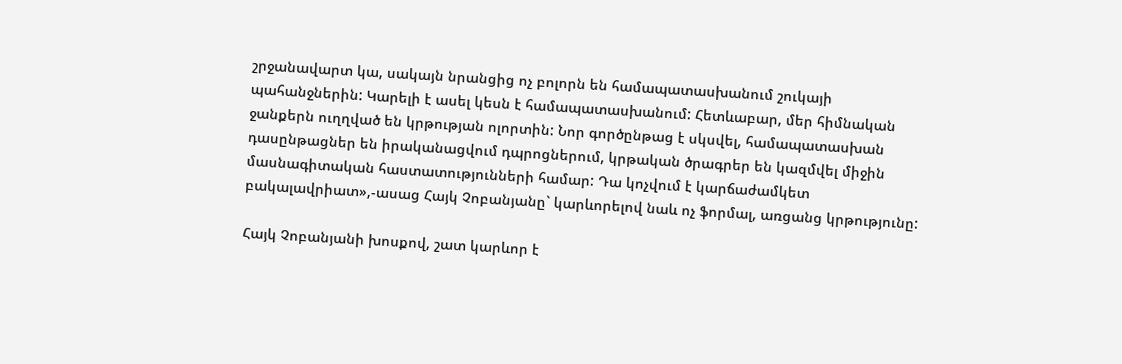շրջանավարտ կա, սակայն նրանցից ոչ բոլորն են համապատասխանում շուկայի պահանջներին: Կարելի է ասել կեսն է համապատասխանում: Հետևաբար, մեր հիմնական ջանքերն ուղղված են կրթության ոլորտին: Նոր գործընթաց է սկսվել, համապատասխան դասընթացներ են իրականացվում դպրոցներում, կրթական ծրագրեր են կազմվել միջին մասնագիտական հաստատությունների համար: Դա կոչվում է կարճաժամկետ բակալավրիատ»,-ասաց Հայկ Չոբանյանը` կարևորելով նաև ոչ ֆորմալ, առցանց կրթությունը:

Հայկ Չոբանյանի խոսքով, շատ կարևոր է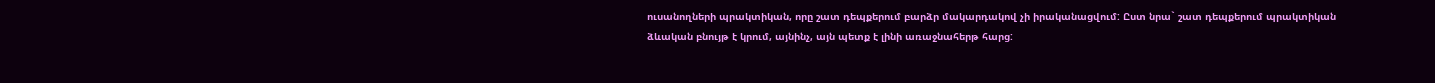ուսանողների պրակտիկան, որը շատ դեպքերում բարձր մակարդակով չի իրականացվում: Ըստ նրա` շատ դեպքերում պրակտիկան ձևական բնույթ է կրում, այնինչ, այն պետք է լինի առաջնահերթ հարց: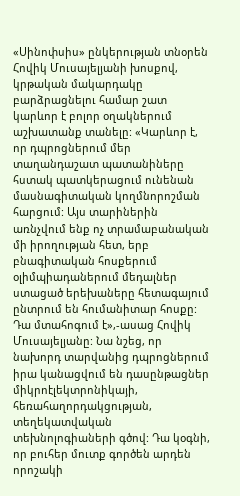«Սինոփսիս» ընկերության տնօրեն Հովիկ Մուսայելյանի խոսքով,  կրթական մակարդակը բարձրացնելու համար շատ կարևոր է բոլոր օղակներում աշխատանք տանելը: «Կարևոր է, որ դպրոցներում մեր տաղանդաշատ պատանիները հստակ պատկերացում ունենան մասնագիտական կողմնորոշման հարցում: Այս տարիներին առնչվում ենք ոչ տրամաբանական մի իրողության հետ, երբ բնագիտական հոսքերում օլիմպիադաներում մեդալներ ստացած երեխաները հետագայում ընտրում են հումանիտար հոսքը: Դա մտահոգում է»,-ասաց Հովիկ Մուսայելյանը: Նա նշեց, որ նախորդ տարվանից դպրոցներում իրա կանացվում են դասընթացներ միկրոէլեկտրոնիկայի, հեռահաղորդակցության, տեղեկատվական տեխնոլոգիաների գծով: Դա կօգնի, որ բուհեր մուտք գործեն արդեն որոշակի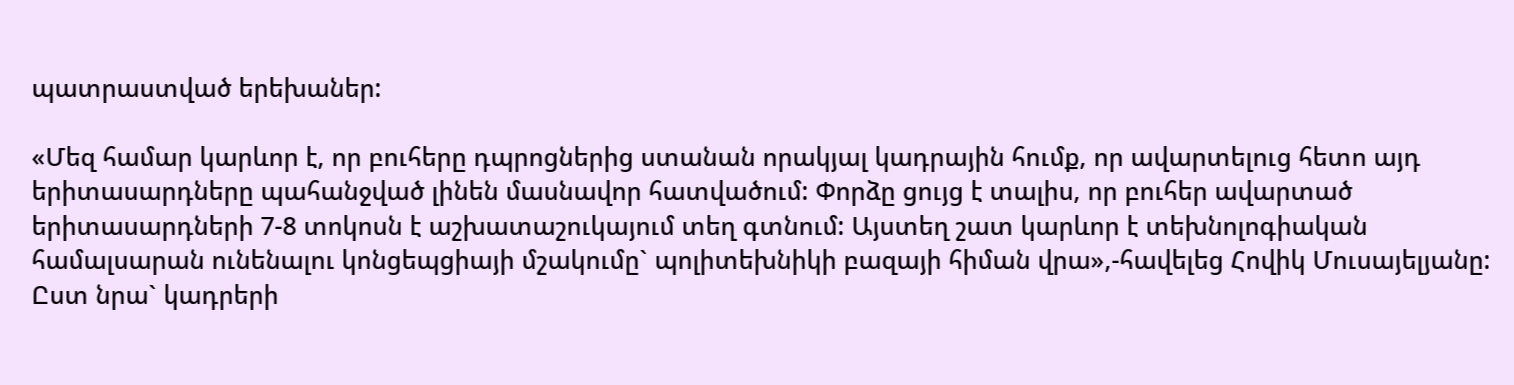պատրաստված երեխաներ:

«Մեզ համար կարևոր է, որ բուհերը դպրոցներից ստանան որակյալ կադրային հումք, որ ավարտելուց հետո այդ երիտասարդները պահանջված լինեն մասնավոր հատվածում: Փորձը ցույց է տալիս, որ բուհեր ավարտած երիտասարդների 7-8 տոկոսն է աշխատաշուկայում տեղ գտնում: Այստեղ շատ կարևոր է տեխնոլոգիական համալսարան ունենալու կոնցեպցիայի մշակումը` պոլիտեխնիկի բազայի հիման վրա»,-հավելեց Հովիկ Մուսայելյանը: Ըստ նրա` կադրերի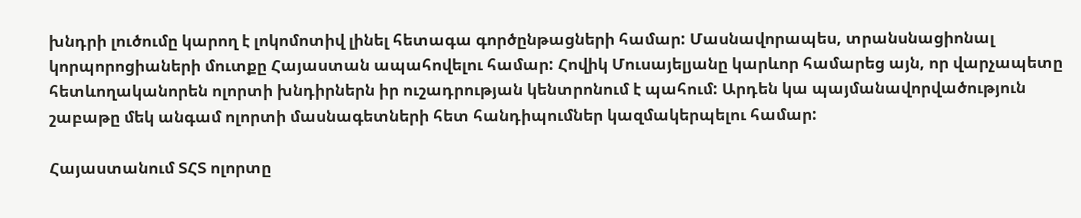խնդրի լուծումը կարող է լոկոմոտիվ լինել հետագա գործընթացների համար: Մասնավորապես, տրանսնացիոնալ կորպորոցիաների մուտքը Հայաստան ապահովելու համար: Հովիկ Մուսայելյանը կարևոր համարեց այն, որ վարչապետը հետևողականորեն ոլորտի խնդիրներն իր ուշադրության կենտրոնում է պահում: Արդեն կա պայմանավորվածություն շաբաթը մեկ անգամ ոլորտի մասնագետների հետ հանդիպումներ կազմակերպելու համար:

Հայաստանում ՏՀՏ ոլորտը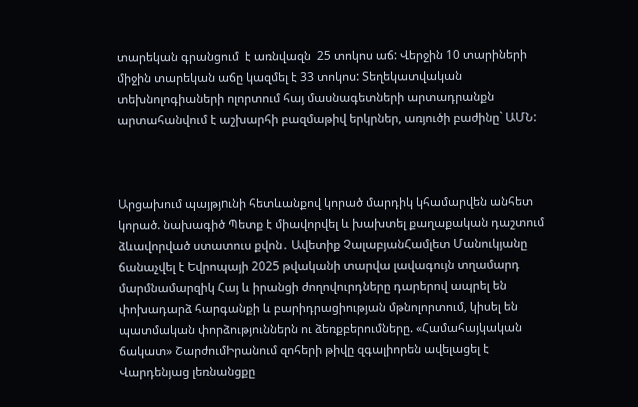տարեկան գրանցում  է առնվազն  25 տոկոս աճ: Վերջին 10 տարիների միջին տարեկան աճը կազմել է 33 տոկոս: Տեղեկատվական տեխնոլոգիաների ոլորտում հայ մասնագետների արտադրանքն արտահանվում է աշխարհի բազմաթիվ երկրներ, առյուծի բաժինը` ԱՄՆ:



Արցախում պայթյnւնի հետևանքով կորած մարդիկ կհամարվեն անհետ կորած. նախագիծ Պետք է միավորվել և խախտել քաղաքական դաշտում ձևավորված ստատուս քվոն․ Ավետիք ՉալաբյանՀամլետ Մանուկյանը ճանաչվել է Եվրոպայի 2025 թվականի տարվա լավագույն տղամարդ մարմնամարզիկ Հայ և իրանցի ժողովուրդները դարերով ապրել են փոխադարձ հարգանքի և բարիդրացիության մթնոլորտում, կիսել են պատմական փորձություններն ու ձեռքբերումները. «Համահայկական ճակատ» ՇարժումԻրանում զոհերի թիվը զգալիորեն ավելացել է Վարդենյաց լեռնանցքը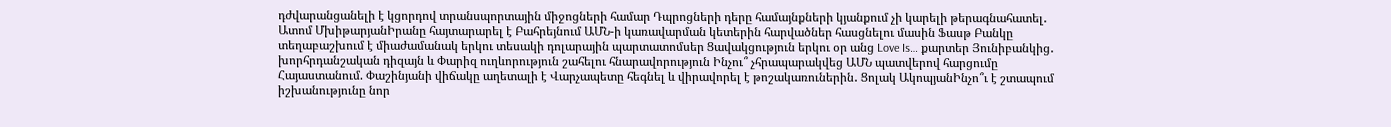դժվարանցանելի է կցորդով տրանսպորտային միջոցների համար Դպրոցների դերը համայնքների կյանքում չի կարելի թերագնահատել․ Ատոմ ՄխիթարյանԻրանը հայտարարել է Բահրեյնում ԱՄՆ-ի կառավարման կետերին հարվածներ հասցնելու մասին Ֆասթ Բանկը տեղաբաշխում է միաժամանակ երկու տեսակի դոլարային պարտատոմսեր Ցավակցություն երկու օր անց Love Is… քարտեր Յունիբանկից․ խորհրդանշական դիզայն և Փարիզ ուղևորություն շահելու հնարավորություն Ինչու՞ չհրապարակվեց ԱՄՆ պատվերով հարցումը Հայաստանում. Փաշինյանի վիճակը աղետալի է Վարչապետը հեգնել և վիրավորել է թոշակառուներին․ Ցոլակ ԱկոպյանԻնչո՞ւ է շտապում իշխանությունը նոր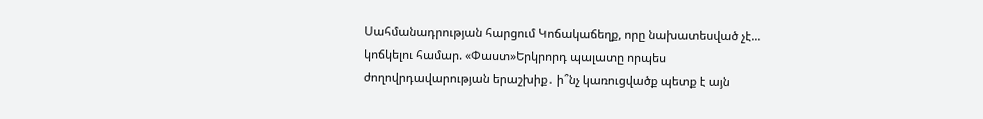Սահմանադրության հարցում Կոճակաճեղք, որը նախատեսված չէ... կոճկելու համար. «Փաստ»Երկրորդ պալատը որպես ժողովրդավարության երաշխիք․ ի՞նչ կառուցվածք պետք է այն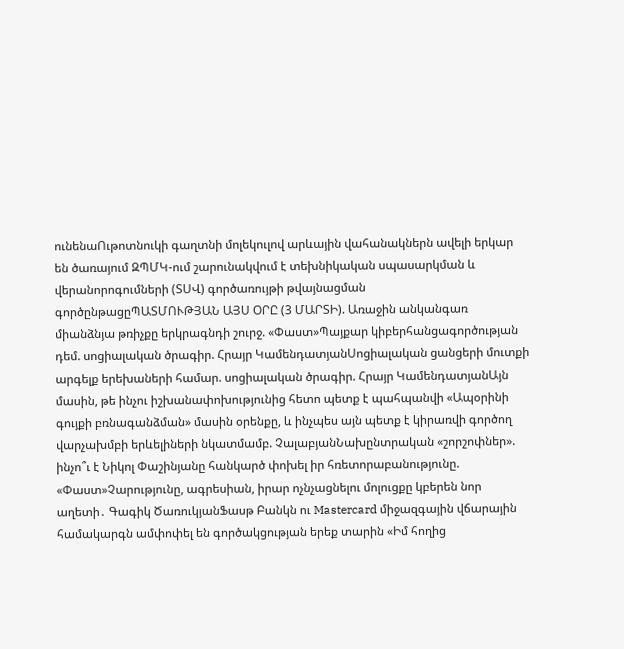ունենաՈւթոտնուկի գաղտնի մոլեկուլով արևային վահանակներն ավելի երկար են ծառայում ԶՊՄԿ-ում շարունակվում է տեխնիկական սպասարկման և վերանորոգումների (ՏՍՎ) գործառույթի թվայնացման գործընթացըՊԱՏՄՈՒԹՅԱՆ ԱՅՍ ՕՐԸ (3 ՄԱՐՏԻ). Առաջին անկանգառ միանձնյա թռիչքը երկրագնդի շուրջ. «Փաստ»Պայքար կիբերհանցագործության դեմ. սոցիալական ծրագիր. Հրայր ԿամենդատյանՍոցիալական ցանցերի մուտքի արգելք երեխաների համար. սոցիալական ծրագիր. Հրայր ԿամենդատյանԱյն մասին, թե ինչու իշխանափոխությունից հետո պետք է պահպանվի «Ապօրինի գույքի բռնագանձման» մասին օրենքը, և ինչպես այն պետք է կիրառվի գործող վարչախմբի երևելիների նկատմամբ. ՉալաբյանՆախընտրական «շորշոփներ». ինչո՞ւ է Նիկոլ Փաշինյանը հանկարծ փոխել իր հռետորաբանությունը. «Փաստ»Չարությունը, ագրեսիան, իրար ոչնչացնելու մոլուցքը կբերեն նոր աղետի․ Գագիկ ԾառուկյանՖասթ Բանկն ու Mastercard միջազգային վճարային համակարգն ամփոփել են գործակցության երեք տարին «Իմ հողից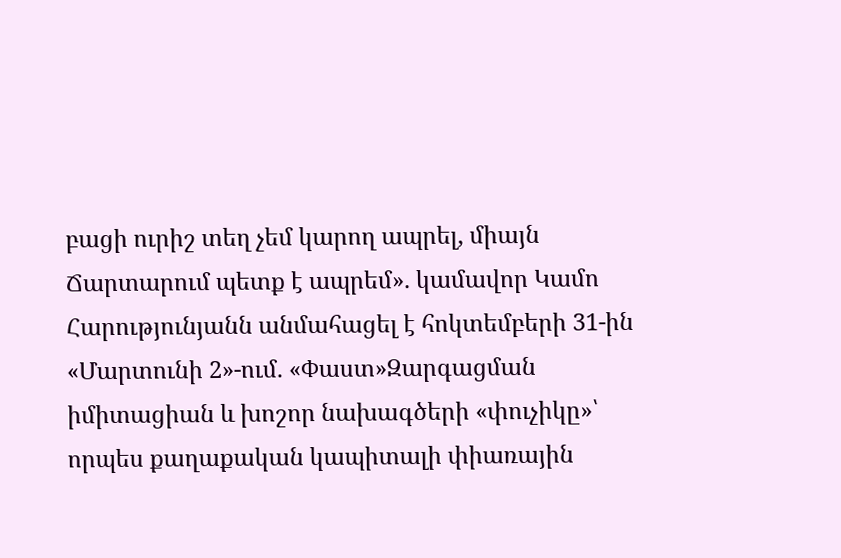բացի ուրիշ տեղ չեմ կարող ապրել, միայն Ճարտարում պետք է ապրեմ». կամավոր Կամո Հարությունյանն անմահացել է հոկտեմբերի 31-ին «Մարտունի 2»-ում. «Փաստ»Զարգացման իմիտացիան և խոշոր նախագծերի «փուչիկը»՝ որպես քաղաքական կապիտալի փիառային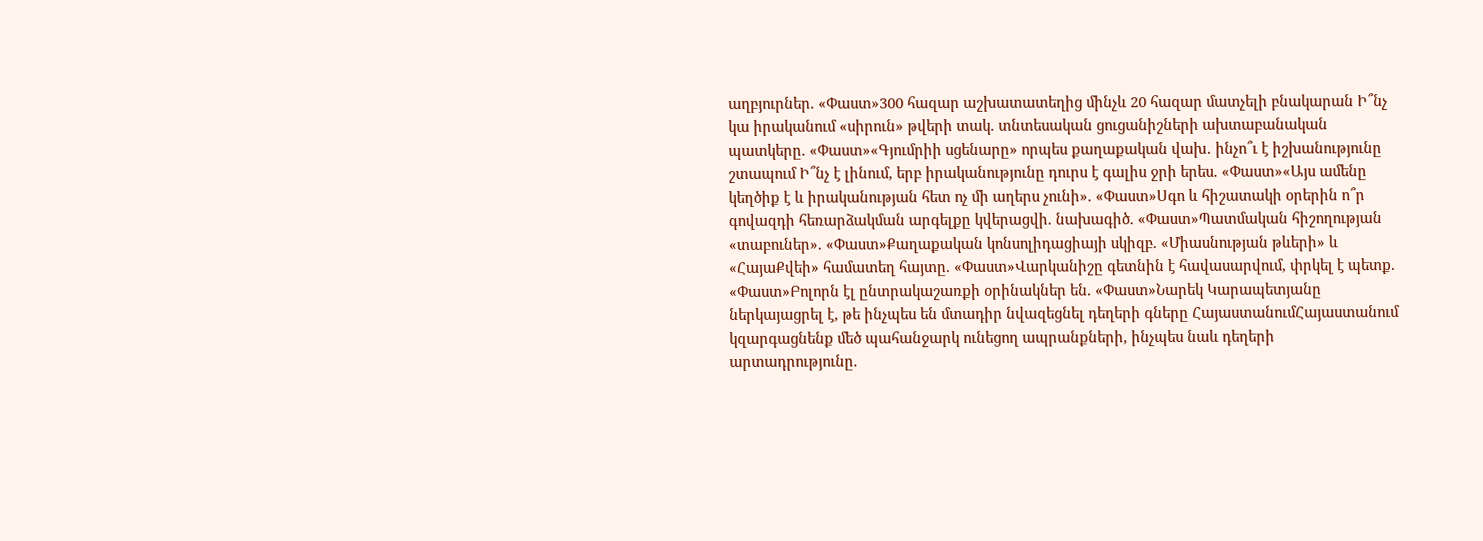աղբյուրներ. «Փաստ»300 հազար աշխատատեղից մինչև 20 հազար մատչելի բնակարան Ի՞նչ կա իրականում «սիրուն» թվերի տակ. տնտեսական ցուցանիշների ախտաբանական պատկերը. «Փաստ»«Գյումրիի սցենարը» որպես քաղաքական վախ․ ինչո՞ւ է իշխանությունը շտապում Ի՞նչ է լինում, երբ իրականությունը դուրս է գալիս ջրի երես. «Փաստ»«Այս ամենը կեղծիք է և իրականության հետ ոչ մի աղերս չունի». «Փաստ»Սգո և հիշատակի օրերին ո՞ր գովազդի հեռարձակման արգելքը կվերացվի. նախագիծ. «Փաստ»Պատմական հիշողության «տաբուներ». «Փաստ»Քաղաքական կոնսոլիդացիայի սկիզբ. «Միասնության թևերի» և «ՀայաՔվեի» համատեղ հայտը. «Փաստ»Վարկանիշը գետնին է հավասարվում, փրկել է պետք. «Փաստ»Բոլորն էլ ընտրակաշառքի օրինակներ են. «Փաստ»Նարեկ Կարապետյանը ներկայացրել է, թե ինչպես են մտադիր նվազեցնել դեղերի գները ՀայաստանումՀայաստանում կզարգացնենք մեծ պահանջարկ ունեցող ապրանքների, ինչպես նաև դեղերի արտադրությունը.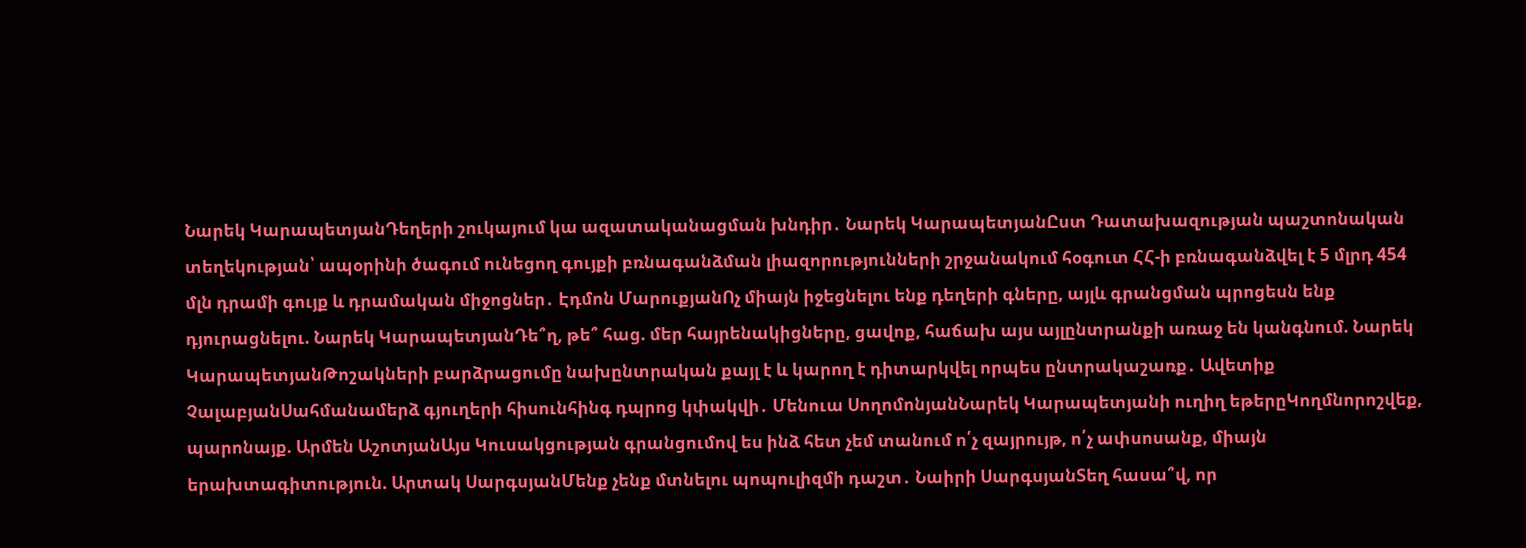Նարեկ ԿարապետյանԴեղերի շուկայում կա ազատականացման խնդիր․ Նարեկ ԿարապետյանԸստ Դատախազության պաշտոնական տեղեկության՝ ապօրինի ծագում ունեցող գույքի բռնագանձման լիազորությունների շրջանակում հօգուտ ՀՀ-ի բռնագանձվել է 5 մլրդ 454 մլն դրամի գույք և դրամական միջոցներ․ Էդմոն ՄարուքյանՈչ միայն իջեցնելու ենք դեղերի գները, այլև գրանցման պրոցեսն ենք դյուրացնելու. Նարեկ ԿարապետյանԴե՞ղ, թե՞ հաց. մեր հայրենակիցները, ցավոք, հաճախ այս այլընտրանքի առաջ են կանգնում. Նարեկ ԿարապետյանԹոշակների բարձրացումը նախընտրական քայլ է և կարող է դիտարկվել որպես ընտրակաշառք․ Ավետիք ՉալաբյանՍահմանամերձ գյուղերի հիսունհինգ դպրոց կփակվի․ Մենուա ՍողոմոնյանՆարեկ Կարապետյանի ուղիղ եթերըԿողմնորոշվեք, պարոնայք. Արմեն ԱշոտյանԱյս Կուսակցության գրանցումով ես ինձ հետ չեմ տանում ո՛չ զայրույթ, ո՛չ ափսոսանք, միայն երախտագիտություն. Արտակ ՍարգսյանՄենք չենք մտնելու պոպուլիզմի դաշտ․ Նաիրի ՍարգսյանՏեղ հասա՞վ, որ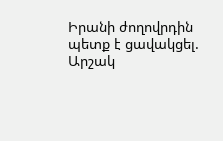Իրանի ժողովրդին պետք է ցավակցել. Արշակ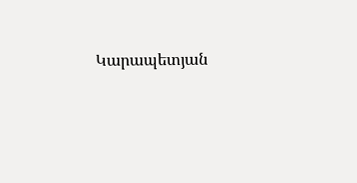Կարապետյան